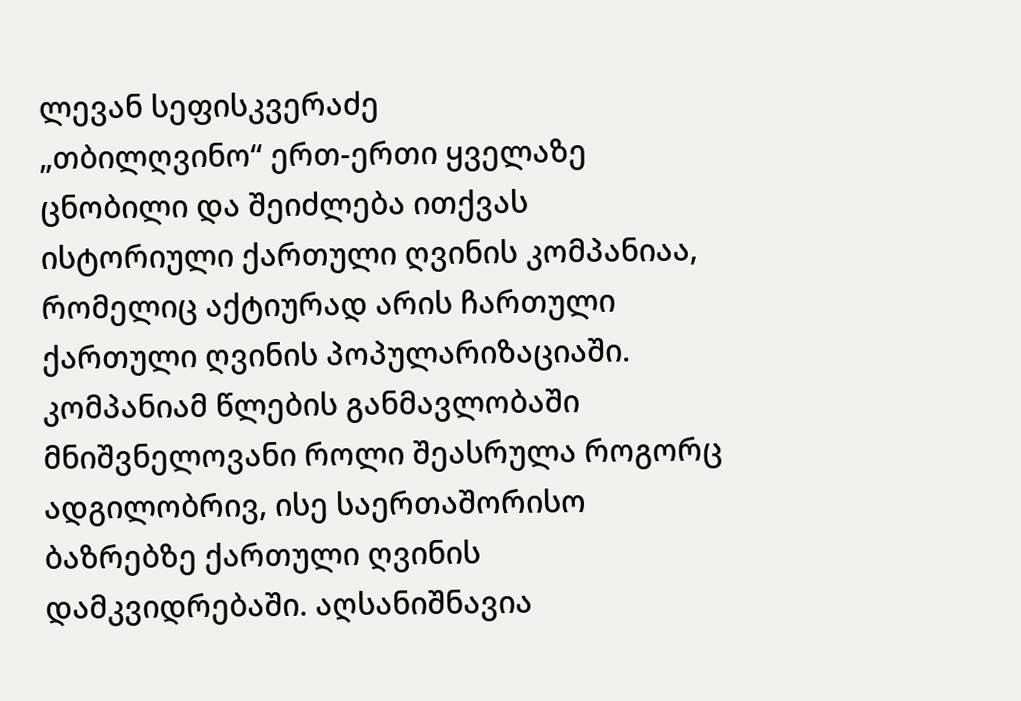ლევან სეფისკვერაძე
„თბილღვინო“ ერთ-ერთი ყველაზე ცნობილი და შეიძლება ითქვას ისტორიული ქართული ღვინის კომპანიაა, რომელიც აქტიურად არის ჩართული ქართული ღვინის პოპულარიზაციაში. კომპანიამ წლების განმავლობაში მნიშვნელოვანი როლი შეასრულა როგორც ადგილობრივ, ისე საერთაშორისო ბაზრებზე ქართული ღვინის დამკვიდრებაში. აღსანიშნავია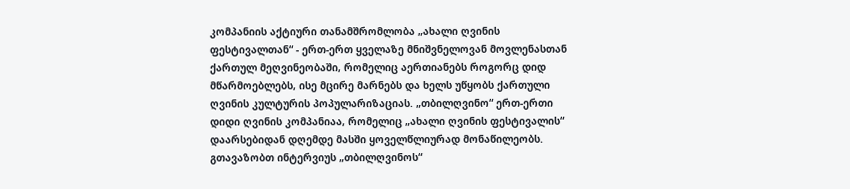კომპანიის აქტიური თანამშრომლობა „ახალი ღვინის ფესტივალთან“ - ერთ-ერთ ყველაზე მნიშვნელოვან მოვლენასთან ქართულ მეღვინეობაში, რომელიც აერთიანებს როგორც დიდ მწარმოებლებს, ისე მცირე მარნებს და ხელს უწყობს ქართული ღვინის კულტურის პოპულარიზაციას. „თბილღვინო“ ერთ-ერთი დიდი ღვინის კომპანიაა, რომელიც „ახალი ღვინის ფესტივალის“ დაარსებიდან დღემდე მასში ყოველწლიურად მონაწილეობს.
გთავაზობთ ინტერვიუს „თბილღვინოს“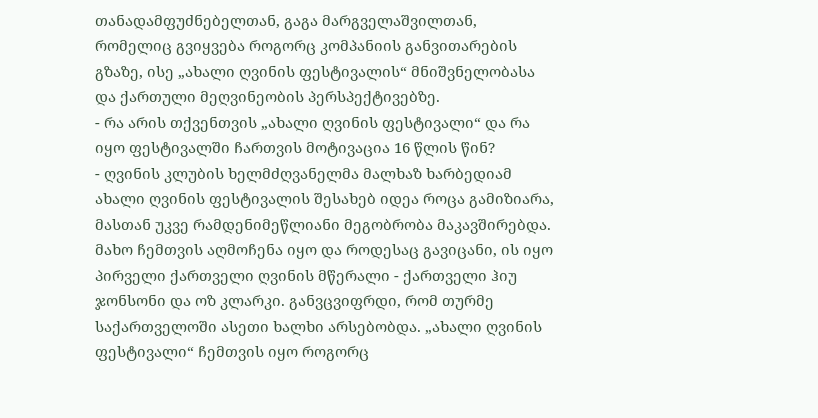თანადამფუძნებელთან, გაგა მარგველაშვილთან, რომელიც გვიყვება როგორც კომპანიის განვითარების გზაზე, ისე „ახალი ღვინის ფესტივალის“ მნიშვნელობასა და ქართული მეღვინეობის პერსპექტივებზე.
- რა არის თქვენთვის „ახალი ღვინის ფესტივალი“ და რა იყო ფესტივალში ჩართვის მოტივაცია 16 წლის წინ?
- ღვინის კლუბის ხელმძღვანელმა მალხაზ ხარბედიამ ახალი ღვინის ფესტივალის შესახებ იდეა როცა გამიზიარა, მასთან უკვე რამდენიმეწლიანი მეგობრობა მაკავშირებდა. მახო ჩემთვის აღმოჩენა იყო და როდესაც გავიცანი, ის იყო პირველი ქართველი ღვინის მწერალი - ქართველი ჰიუ ჯონსონი და ოზ კლარკი. განვცვიფრდი, რომ თურმე საქართველოში ასეთი ხალხი არსებობდა. „ახალი ღვინის ფესტივალი“ ჩემთვის იყო როგორც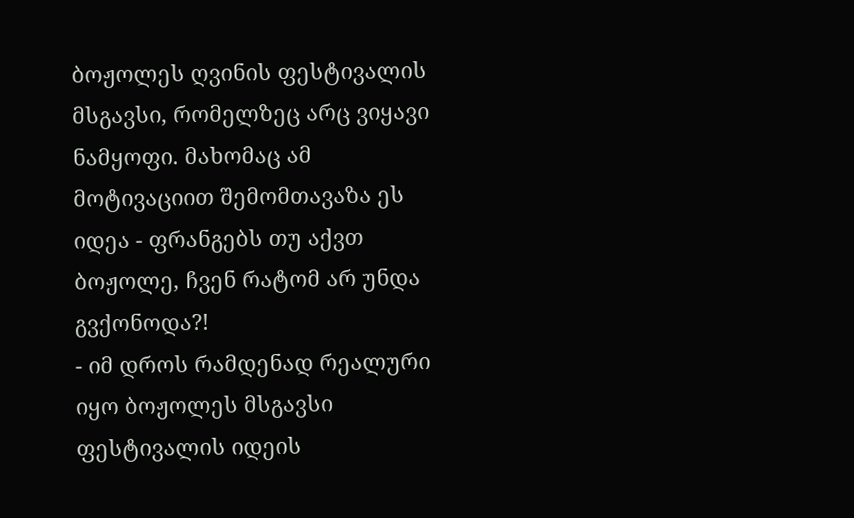ბოჟოლეს ღვინის ფესტივალის მსგავსი, რომელზეც არც ვიყავი ნამყოფი. მახომაც ამ მოტივაციით შემომთავაზა ეს იდეა - ფრანგებს თუ აქვთ ბოჟოლე, ჩვენ რატომ არ უნდა გვქონოდა?!
- იმ დროს რამდენად რეალური იყო ბოჟოლეს მსგავსი ფესტივალის იდეის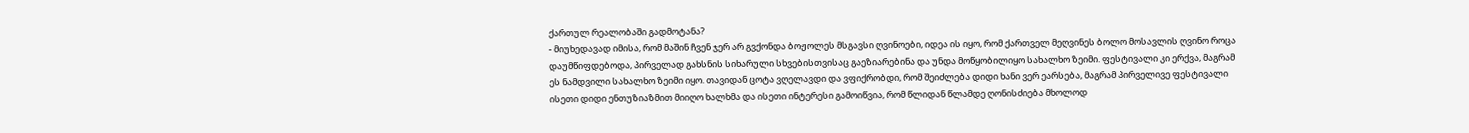ქართულ რეალობაში გადმოტანა?
- მიუხედავად იმისა, რომ მაშინ ჩვენ ჯერ არ გვქონდა ბოჟოლეს მსგავსი ღვინოები, იდეა ის იყო, რომ ქართველ მეღვინეს ბოლო მოსავლის ღვინო როცა დაუმწიფდებოდა, პირველად გახსნის სიხარული სხვებისთვისაც გაეზიარებინა და უნდა მოწყობილიყო სახალხო ზეიმი. ფესტივალი კი ერქვა, მაგრამ ეს ნამდვილი სახალხო ზეიმი იყო. თავიდან ცოტა ვღელავდი და ვფიქრობდი, რომ შეიძლება დიდი ხანი ვერ ეარსება, მაგრამ პირველივე ფესტივალი ისეთი დიდი ენთუზიაზმით მიიღო ხალხმა და ისეთი ინტერესი გამოიწვია, რომ წლიდან წლამდე ღონისძიება მხოლოდ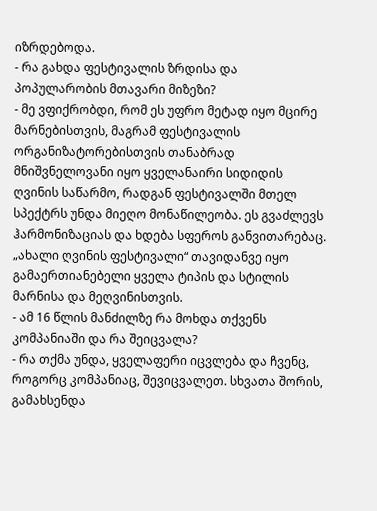იზრდებოდა.
- რა გახდა ფესტივალის ზრდისა და პოპულარობის მთავარი მიზეზი?
- მე ვფიქრობდი, რომ ეს უფრო მეტად იყო მცირე მარნებისთვის, მაგრამ ფესტივალის ორგანიზატორებისთვის თანაბრად მნიშვნელოვანი იყო ყველანაირი სიდიდის ღვინის საწარმო, რადგან ფესტივალში მთელ სპექტრს უნდა მიეღო მონაწილეობა. ეს გვაძლევს ჰარმონიზაციას და ხდება სფეროს განვითარებაც. „ახალი ღვინის ფესტივალი“ თავიდანვე იყო გამაერთიანებელი ყველა ტიპის და სტილის მარნისა და მეღვინისთვის.
- ამ 16 წლის მანძილზე რა მოხდა თქვენს კომპანიაში და რა შეიცვალა?
- რა თქმა უნდა, ყველაფერი იცვლება და ჩვენც, როგორც კომპანიაც, შევიცვალეთ. სხვათა შორის, გამახსენდა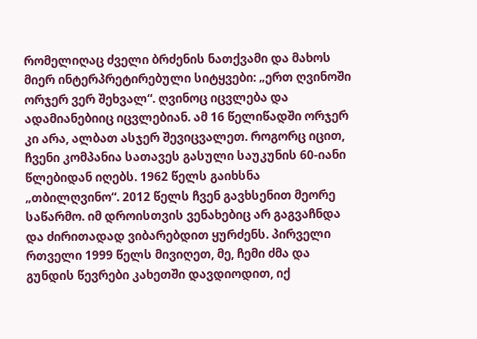რომელიღაც ძველი ბრძენის ნათქვამი და მახოს მიერ ინტერპრეტირებული სიტყვები: „ერთ ღვინოში ორჯერ ვერ შეხვალ“. ღვინოც იცვლება და ადამიანებიიც იცვლებიან. ამ 16 წელიწადში ორჯერ კი არა, ალბათ ასჯერ შევიცვალეთ. როგორც იცით, ჩვენი კომპანია სათავეს გასული საუკუნის 60-იანი წლებიდან იღებს. 1962 წელს გაიხსნა „თბილღვინო“. 2012 წელს ჩვენ გავხსენით მეორე საწარმო. იმ დროისთვის ვენახებიც არ გაგვაჩნდა და ძირითადად ვიბარებდით ყურძენს. პირველი რთველი 1999 წელს მივიღეთ, მე, ჩემი ძმა და გუნდის წევრები კახეთში დავდიოდით, იქ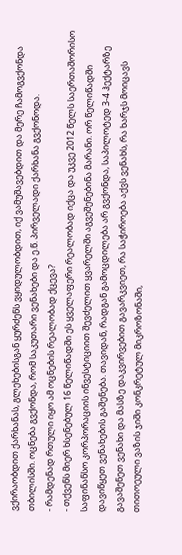ვქირაობდით ქარხანას, გლეხებისგან ყურძენს ვყიდულობდით, იქ ვამუშავებდით და მერე ჩამოგვქონდა თბილისში. ოცნება გვქონდა, რომ საკუთარი ვენახები და ე.წ. პირველადი ქარხანა გვქონოდა.
- რამდენად რთული იყო ამ ოცნების რეალობად ქცევა?
- თქვენს მიერ ხსენებულ 16 წელიწადში ეს ყველაფერი რეალობად იქცა და უკვე 2012 წელს საერთაშორისო საფინანსო კორპორაციის ინვესტიციით შევძელით ყვარელში აგვეშენებინა მარანი. ორ წელიწადში დავიწყეთ ვენახების გაშენება. თავიდან, რადგან გამოცდილება არ გვქონდა, საპილოტედ 3-4 ჰექტარზე გავაშენეთ ვენახი და მასზე დაკვირვებით გავარკვიეთ, რა საჭიროება აქვს ვენახს, რა ხარჯს მოიცავს თითოეული ვაზის ჯიში კონკრეტულ მიკროზონაში,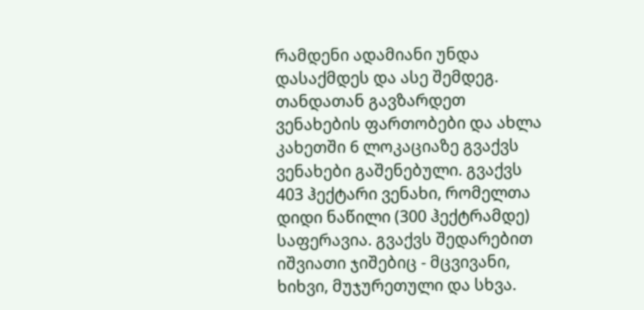რამდენი ადამიანი უნდა დასაქმდეს და ასე შემდეგ. თანდათან გავზარდეთ ვენახების ფართობები და ახლა კახეთში 6 ლოკაციაზე გვაქვს ვენახები გაშენებული. გვაქვს 403 ჰექტარი ვენახი, რომელთა დიდი ნაწილი (300 ჰექტრამდე) საფერავია. გვაქვს შედარებით იშვიათი ჯიშებიც - მცვივანი, ხიხვი, მუჯურეთული და სხვა.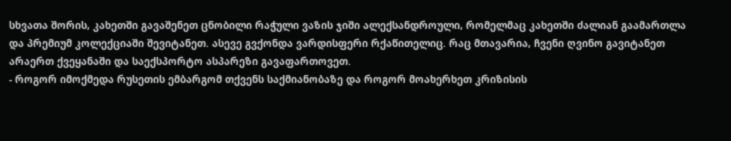სხვათა შორის, კახეთში გავაშენეთ ცნობილი რაჭული ვაზის ჯიში ალექსანდროული, რომელმაც კახეთში ძალიან გაამართლა და პრემიუმ კოლექციაში შევიტანეთ. ასევე გვქონდა ვარდისფერი რქაწითელიც. რაც მთავარია, ჩვენი ღვინო გავიტანეთ არაერთ ქვეყანაში და საექსპორტო ასპარეზი გავაფართოვეთ.
- როგორ იმოქმედა რუსეთის ემბარგომ თქვენს საქმიანობაზე და როგორ მოახერხეთ კრიზისის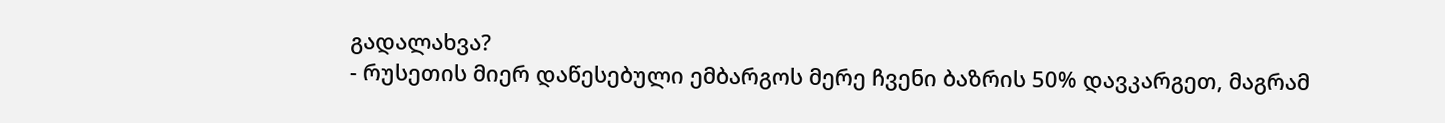გადალახვა?
- რუსეთის მიერ დაწესებული ემბარგოს მერე ჩვენი ბაზრის 50% დავკარგეთ, მაგრამ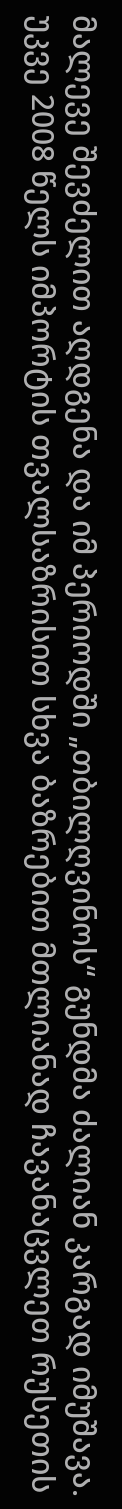მალევე შევძელით აღდგენა და იმ პერიოდში „თბილღვინოს“ გუნდმა ძალიან კარგად იმუშავა. უკვე 2008 წელს იმპორტის თვალსაზრისით სხვა ბაზრებით მთლიანად ჩავანაცვლეთ რუსეთის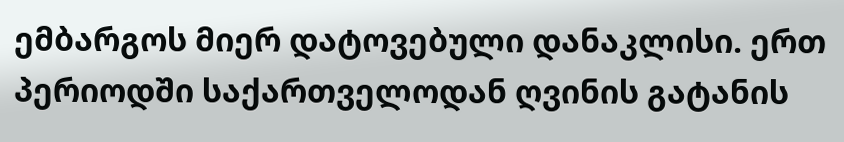ემბარგოს მიერ დატოვებული დანაკლისი. ერთ პერიოდში საქართველოდან ღვინის გატანის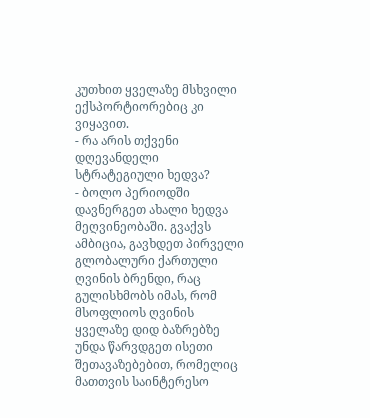კუთხით ყველაზე მსხვილი ექსპორტიორებიც კი ვიყავით.
- რა არის თქვენი დღევანდელი სტრატეგიული ხედვა?
- ბოლო პერიოდში დავნერგეთ ახალი ხედვა მეღვინეობაში. გვაქვს ამბიცია, გავხდეთ პირველი გლობალური ქართული ღვინის ბრენდი, რაც გულისხმობს იმას, რომ მსოფლიოს ღვინის ყველაზე დიდ ბაზრებზე უნდა წარვდგეთ ისეთი შეთავაზებებით, რომელიც მათთვის საინტერესო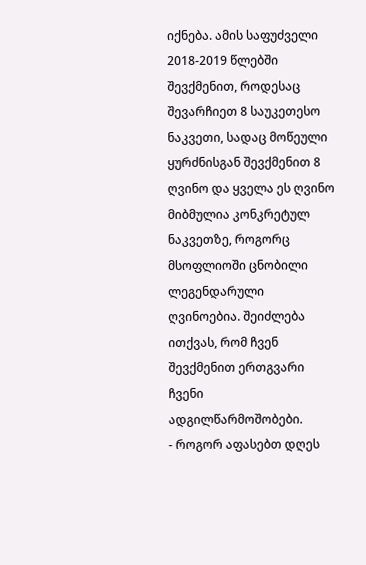იქნება. ამის საფუძველი 2018-2019 წლებში შევქმენით, როდესაც შევარჩიეთ 8 საუკეთესო ნაკვეთი, სადაც მოწეული ყურძნისგან შევქმენით 8 ღვინო და ყველა ეს ღვინო მიბმულია კონკრეტულ ნაკვეთზე, როგორც მსოფლიოში ცნობილი ლეგენდარული ღვინოებია. შეიძლება ითქვას, რომ ჩვენ შევქმენით ერთგვარი ჩვენი ადგილწარმოშობები.
- როგორ აფასებთ დღეს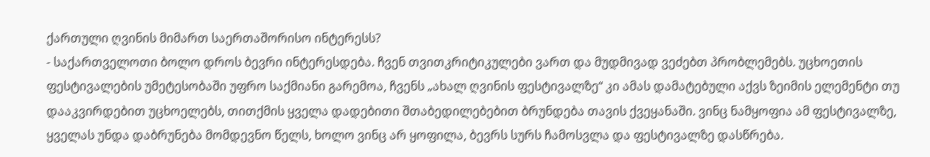ქართული ღვინის მიმართ საერთაშორისო ინტერესს?
- საქართველოთი ბოლო დროს ბევრი ინტერესდება. ჩვენ თვითკრიტიკულები ვართ და მუდმივად ვეძებთ პრობლემებს. უცხოეთის ფესტივალების უმეტესობაში უფრო საქმიანი გარემოა, ჩვენს „ახალ ღვინის ფესტივალზე“ კი ამას დამატებული აქვს ზეიმის ელემენტი თუ დააკვირდებით უცხოელებს, თითქმის ყველა დადებითი შთაბედილებებით ბრუნდება თავის ქვეყანაში. ვინც ნამყოფია ამ ფესტივალზე, ყველას უნდა დაბრუნება მომდევნო წელს, ხოლო ვინც არ ყოფილა, ბევრს სურს ჩამოსვლა და ფესტივალზე დასწრება.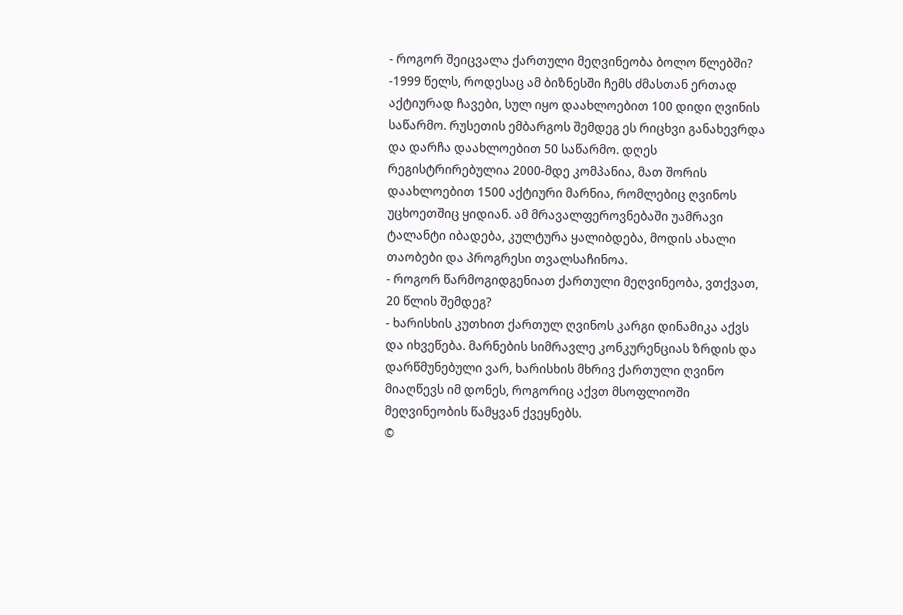- როგორ შეიცვალა ქართული მეღვინეობა ბოლო წლებში?
-1999 წელს, როდესაც ამ ბიზნესში ჩემს ძმასთან ერთად აქტიურად ჩავები, სულ იყო დაახლოებით 100 დიდი ღვინის საწარმო. რუსეთის ემბარგოს შემდეგ ეს რიცხვი განახევრდა და დარჩა დაახლოებით 50 საწარმო. დღეს რეგისტრირებულია 2000-მდე კომპანია, მათ შორის დაახლოებით 1500 აქტიური მარნია, რომლებიც ღვინოს უცხოეთშიც ყიდიან. ამ მრავალფეროვნებაში უამრავი ტალანტი იბადება, კულტურა ყალიბდება, მოდის ახალი თაობები და პროგრესი თვალსაჩინოა.
- როგორ წარმოგიდგენიათ ქართული მეღვინეობა, ვთქვათ, 20 წლის შემდეგ?
- ხარისხის კუთხით ქართულ ღვინოს კარგი დინამიკა აქვს და იხვეწება. მარნების სიმრავლე კონკურენციას ზრდის და დარწმუნებული ვარ, ხარისხის მხრივ ქართული ღვინო მიაღწევს იმ დონეს, როგორიც აქვთ მსოფლიოში მეღვინეობის წამყვან ქვეყნებს.
©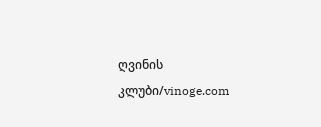ღვინის კლუბი/vinoge.com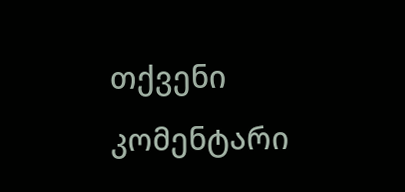თქვენი კომენტარი